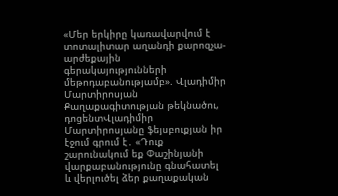«Մեր երկիրը կառավարվում է տոտալիտար աղանդի քարոզչա-արժեքային գերակայությունների մեթոդաբանությամբ». Վլադիմիր Մարտիրոսյան
Քաղաքագիտության թեկնածու, դոցենտՎլադիմիր Մարտիրոսյանը ֆեյսբուքյան իր էջում գրում է․ «Դուք շարունակում եք Փաշինյանի վարքաբանությունը գնահատել և վերլուծել ձեր քաղաքական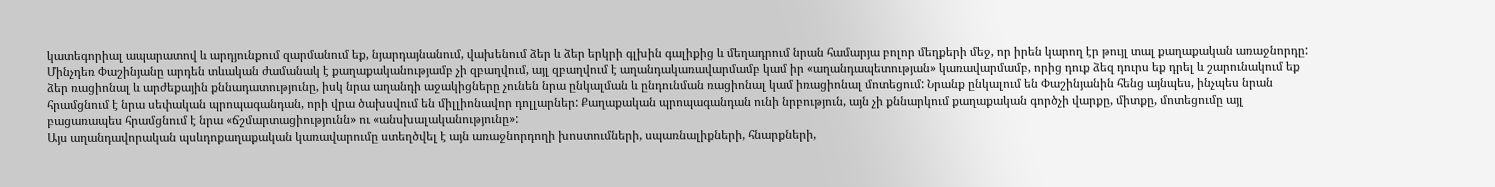կատեգորիալ ապարատով և արդյունքում զարմանում եք, նյարդայնանում, վախենում ձեր և ձեր երկրի գլխին գալիքից և մեղադրում նրան համարյա բոլոր մեղքերի մեջ, որ իրեն կարող էր թույլ տալ քաղաքական առաջնորդը:
Մինչդեռ Փաշինյանը արդեն տևական ժամանակ է քաղաքականությամբ չի զբաղվում, այլ զբաղվում է աղանդակառավարմամբ կամ իր «աղանդապետության» կառավարմամբ, որից դուք ձեզ դուրս եք դրել և շարունակում եք ձեր ռացիոնալ և արժեքային քննադատությունը, իսկ նրա աղանդի աջակիցները չունեն նրա ընկալման և ընդունման ռացիոնալ կամ իռացիոնալ մոտեցում: Նրանք ընկալում են Փաշինյանին հենց այնպես, ինչպես նրան հրամցնում է նրա սեփական պրոպագանդան, որի վրա ծախսվում են միլլիոնավոր դոլլարներ: Քաղաքական պրոպագանդան ունի նրբություն, այն չի քննարկում քաղաքական գործչի վարքը, միտքը, մոտեցումը այլ բացառապես հրամցնում է նրա «ճշմարտացիությունն» ու «անսխալականությունը»:
Այս աղանդավորական պսևդոքաղաքական կառավարումը ստեղծվել է այն առաջնորդողի խոստումների, սպառնալիքների, հնարքների,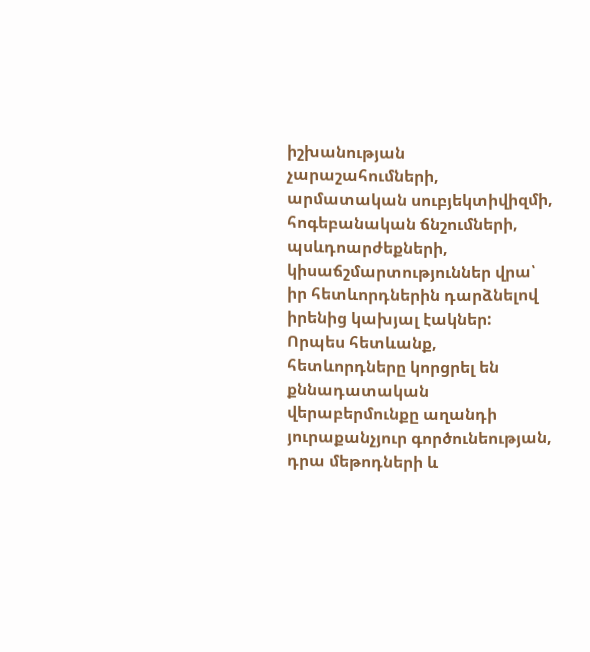իշխանության չարաշահումների, արմատական սուբյեկտիվիզմի, հոգեբանական ճնշումների, պսևդոարժեքների, կիսաճշմարտություններ վրա՝ իր հետևորդներին դարձնելով իրենից կախյալ էակներ: Որպես հետևանք, հետևորդները կորցրել են քննադատական վերաբերմունքը աղանդի յուրաքանչյուր գործունեության, դրա մեթոդների և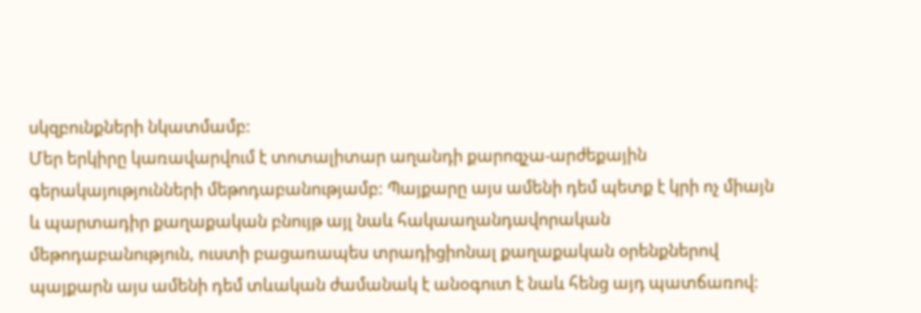սկզբունքների նկատմամբ:
Մեր երկիրը կառավարվում է տոտալիտար աղանդի քարոզչա-արժեքային գերակայությունների մեթոդաբանությամբ: Պայքարը այս ամենի դեմ պետք է կրի ոչ միայն և պարտադիր քաղաքական բնույթ այլ նաև հակաաղանդավորական մեթոդաբանություն, ուստի բացառապես տրադիցիոնալ քաղաքական օրենքներով պայքարն այս ամենի դեմ տևական ժամանակ է անօգուտ է նաև հենց այդ պատճառով: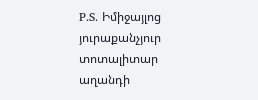P.S. Իմիջայլոց յուրաքանչյուր տոտալիտար աղանդի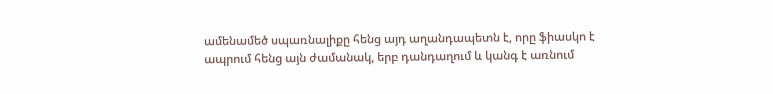ամենամեծ սպառնալիքը հենց այդ աղանդապետն է, որը ֆիասկո է ապրում հենց այն ժամանակ, երբ դանդաղում և կանգ է առնում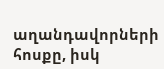աղանդավորների հոսքը, իսկ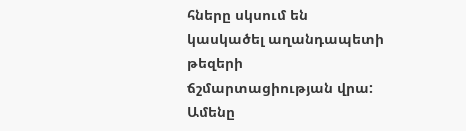հները սկսում են կասկածել աղանդապետի թեզերի ճշմարտացիության վրա:
Ամենը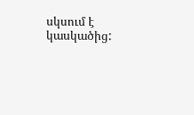սկսում է կասկածից: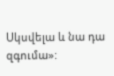Սկսվելա և նա դա զգումա»: